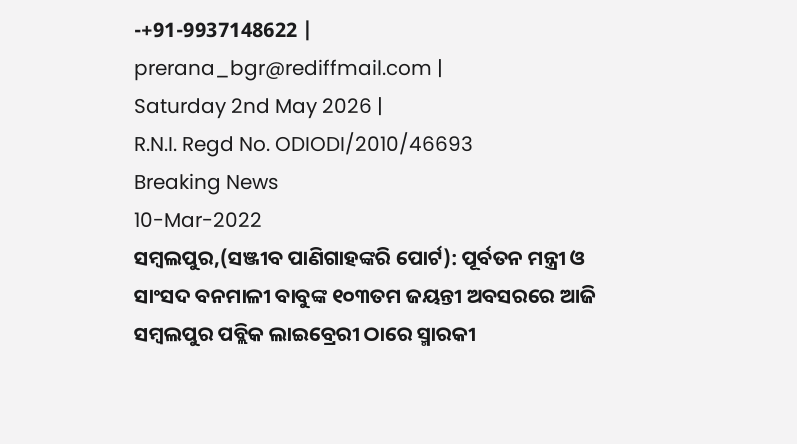-+91-9937148622 |
prerana_bgr@rediffmail.com |
Saturday 2nd May 2026 |
R.N.I. Regd No. ODIODI/2010/46693
Breaking News
10-Mar-2022
ସମ୍ବଲପୁର,(ସଞ୍ଜୀବ ପାଣିଗାହଙ୍କରି ପୋର୍ଟ): ପୂର୍ବତନ ମନ୍ତ୍ରୀ ଓ ସାଂସଦ ବନମାଳୀ ବାବୁଙ୍କ ୧୦୩ତମ ଜୟନ୍ତୀ ଅବସରରେ ଆଜି ସମ୍ବଲପୁର ପବ୍ଲିକ ଲାଇବ୍ରେରୀ ଠାରେ ସ୍ମାରକୀ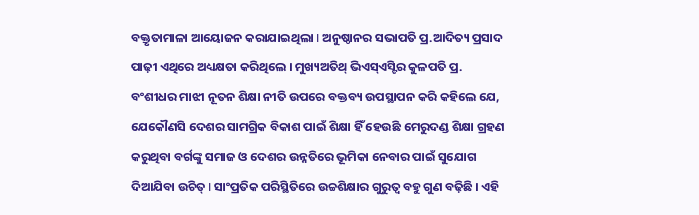ବକ୍ତୃତାମାଳା ଆୟୋଜନ କରାଯାଇଥିଲା I ଅନୁଷ୍ଠାନର ସଭାପତି ପ୍ର.ଆଦିତ୍ୟ ପ୍ରସାଦ ପାଢ଼ୀ ଏଥିରେ ଅଧ୍ୟକ୍ଷତା କରିଥିଲେ । ମୁଖ୍ୟଅତିଥ୍ ଭିଏସ୍ଏସ୍ଟିର କୁଳପତି ପ୍ର. ବଂଶୀଧର ମାଝୀ ନୂତନ ଶିକ୍ଷା ନୀତି ଉପରେ ବକ୍ତବ୍ୟ ଉପସ୍ଥାପନ କରି କହିଲେ ଯେ, ଯେକୌଣସି ଦେଶର ସାମଗ୍ରିକ ବିକାଶ ପାଇଁ ଶିକ୍ଷା ହିଁ ହେଉଛି ମେରୁଦଣ୍ଡ ଶିକ୍ଷା ଗ୍ରହଣ କରୁଥିବା ବର୍ଗଙ୍କୁ ସମାଜ ଓ ଦେଶର ଉନ୍ନତିରେ ଭୂମିକା ନେବାର ପାଇଁ ସୁଯୋଗ ଦିଆଯିବା ଉଚିତ୍ I ସାଂପ୍ରତିକ ପରିସ୍ଥିତିରେ ଉଚ୍ଚଶିକ୍ଷାର ଗୁରୁତ୍ଵ ବହୁ ଗୁଣ ବଢ଼ିଛି । ଏହି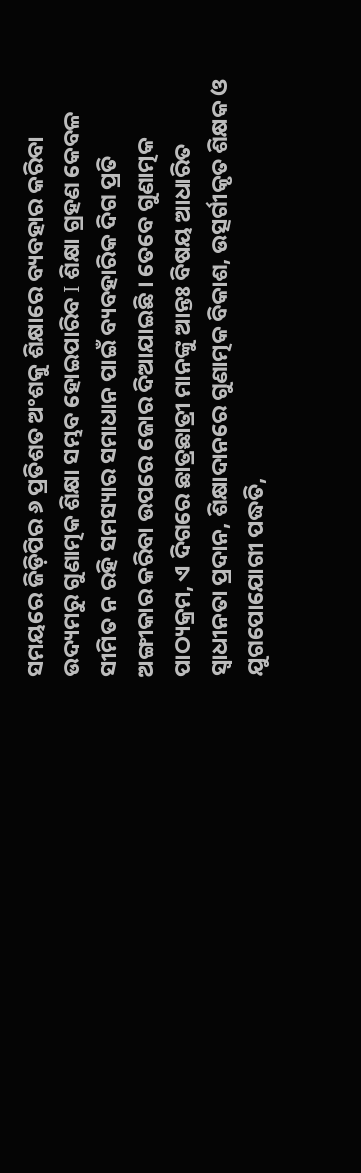ସମୟରେ ଜିଡ଼ିପିର ୬ ପ୍ରତିଶତ ଅଂଶକୁ ଶିକ୍ଷାରେ ବ୍ୟବହାର କରିବା ଉଦ୍ୟମରୁ ଗୁଣାତ୍ମକ ଶିକ୍ଷା ସମ୍ଭବ ହୋଇପାରିବ I ଶିକ୍ଷା ଗ୍ରହଣ କେବଳ ସୀମିତ ନ ରହି ସମସ୍ୟାର ସମାଧାନ ପାଇଁ ବ୍ୟବହାରିକ ଦିଗ ପ୍ରତି ଅଙ୍ଗୀକାର କରିବା ଉପରେ ଜୋର ଦିଆଯାଇଛି । ତେବେ ଗୁଣାତ୍ମକ ପାଠ୍ୟକ୍ରମ, ଏ ଦିଗରେ ଛାତ୍ରଛାତ୍ରୀ ମାନଙ୍କୁ ଆନ୍ତଃ ବିଷୟ ଆଧାରିତ ସ୍ଵାଧୀନତା ପ୍ରଦାନ, ଶିକ୍ଷାଦାନରେ ଗୁଣାତ୍ମକ ବିକାଶ, ଉତ୍ସର୍ଗୀକୃତ ଶିକ୍ଷକ ଓ ଯୁଗପୋଯୋଗୀ ପଦ୍ଧତି,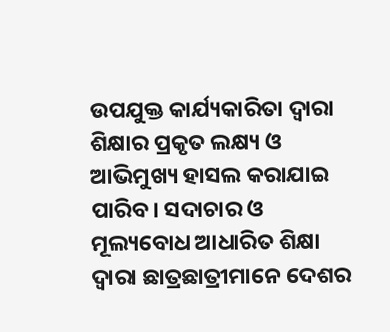ଉପଯୁକ୍ତ କାର୍ଯ୍ୟକାରିତା ଦ୍ଵାରା ଶିକ୍ଷାର ପ୍ରକୃତ ଲକ୍ଷ୍ୟ ଓ ଆଭିମୁଖ୍ୟ ହାସଲ କରାଯାଇ ପାରିବ। ସଦାଚାର ଓ ମୂଲ୍ୟବୋଧ ଆଧାରିତ ଶିକ୍ଷା ଦ୍ୱାରା ଛାତ୍ରଛାତ୍ରୀମାନେ ଦେଶର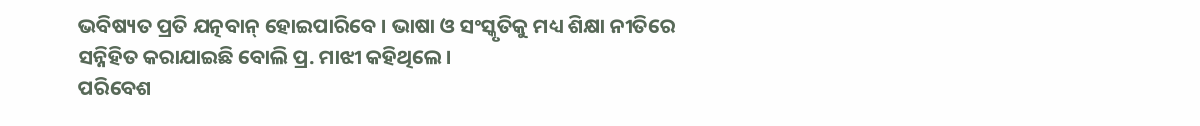ଭବିଷ୍ୟତ ପ୍ରତି ଯତ୍ନବାନ୍ ହୋଇପାରିବେ । ଭାଷା ଓ ସଂସ୍କୃତିକୁ ମଧ୍ୟ ଶିକ୍ଷା ନୀତିରେ ସନ୍ନିହିତ କରାଯାଇଛି ବୋଲି ପ୍ର. ମାଝୀ କହିଥିଲେ।
ପରିବେଶ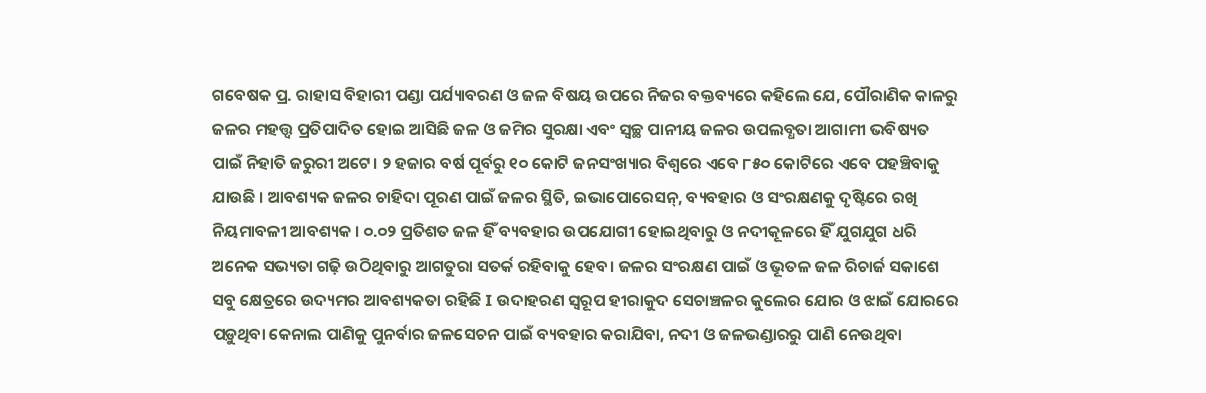ଗବେଷକ ପ୍ର. ରାହାସ ବିହାରୀ ପଣ୍ଡା ପର୍ଯ୍ୟାବରଣ ଓ ଜଳ ବିଷୟ ଉପରେ ନିଜର ବକ୍ତବ୍ୟରେ କହିଲେ ଯେ, ପୌରାଣିକ କାଳରୁ ଜଳର ମହତ୍ତ୍ଵ ପ୍ରତିପାଦିତ ହୋଇ ଆସିଛି ଜଳ ଓ ଜମିର ସୁରକ୍ଷା ଏବଂ ସ୍ଵଚ୍ଛ ପାନୀୟ ଜଳର ଉପଲବ୍ଧତା ଆଗାମୀ ଭବିଷ୍ୟତ ପାଇଁ ନିହାତି ଜରୁରୀ ଅଟେ। ୨ ହଜାର ବର୍ଷ ପୂର୍ବରୁ ୧୦ କୋଟି ଜନସଂଖ୍ୟାର ବିଶ୍ଵରେ ଏବେ ୮୫୦ କୋଟିରେ ଏବେ ପହଞ୍ଚିବାକୁ ଯାଉଛି । ଆବଶ୍ୟକ ଜଳର ଚାହିଦା ପୂରଣ ପାଇଁ ଜଳର ସ୍ଥିତି, ଇଭାପୋରେସନ୍, ବ୍ୟବହାର ଓ ସଂରକ୍ଷଣକୁ ଦୃଷ୍ଟିରେ ରଖି ନିୟମାବଳୀ ଆବଶ୍ୟକ । ୦.୦୨ ପ୍ରତିଶତ ଜଳ ହିଁ ବ୍ୟବହାର ଉପଯୋଗୀ ହୋଇଥିବାରୁ ଓ ନଦୀକୂଳରେ ହିଁ ଯୁଗଯୁଗ ଧରି ଅନେକ ସଭ୍ୟତା ଗଢ଼ି ଉଠିଥିବାରୁ ଆଗତୁରା ସତର୍କ ରହିବାକୁ ହେବ। ଜଳର ସଂରକ୍ଷଣ ପାଇଁ ଓ ଭୂତଳ ଜଳ ରିଚାର୍ଜ ସକାଶେ ସବୁ କ୍ଷେତ୍ରରେ ଉଦ୍ୟମର ଆବଶ୍ୟକତା ରହିଛି I ଉଦାହରଣ ସ୍ଵରୂପ ହୀରାକୁଦ ସେଚାଞ୍ଚଳର କୁଲେର ଯୋର ଓ ଝାଇଁ ଯୋରରେ ପଡ଼ୁଥିବା କେନାଲ ପାଣିକୁ ପୁନର୍ବାର ଜଳସେଚନ ପାଇଁ ବ୍ୟବହାର କରାଯିବା, ନଦୀ ଓ ଜଳଭଣ୍ଡାରରୁ ପାଣି ନେଉଥିବା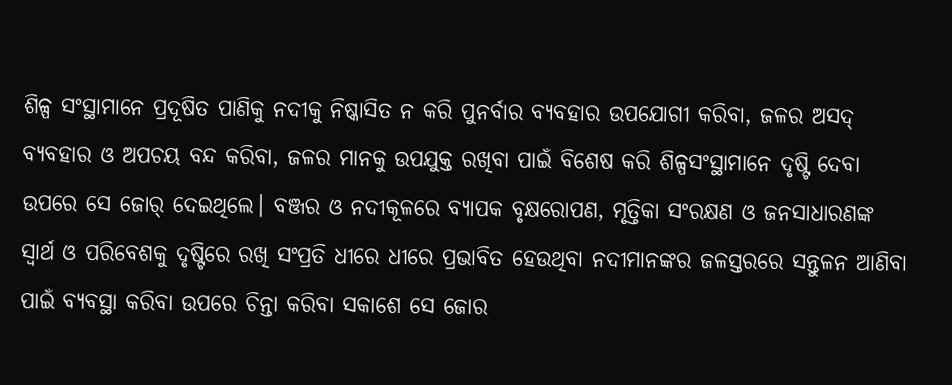ଶିଳ୍ପ ସଂସ୍ଥାମାନେ ପ୍ରଦୂଷିତ ପାଣିକୁ ନଦୀକୁ ନିଷ୍କାସିତ ନ କରି ପୁନର୍ବାର ବ୍ୟବହାର ଉପଯୋଗୀ କରିବା, ଜଳର ଅସଦ୍ ବ୍ୟବହାର ଓ ଅପଚୟ ବନ୍ଦ କରିବା, ଜଳର ମାନକୁ ଉପଯୁକ୍ତ ରଖିବା ପାଇଁ ବିଶେଷ କରି ଶିଳ୍ପସଂସ୍ଥାମାନେ ଦୃଷ୍ଟି ଦେବା ଉପରେ ସେ ଜୋର୍ ଦେଇଥିଲେ। ବଞ୍ଜର ଓ ନଦୀକୂଳରେ ବ୍ୟାପକ ବୃକ୍ଷରୋପଣ, ମୃତ୍ତିକା ସଂରକ୍ଷଣ ଓ ଜନସାଧାରଣଙ୍କ ସ୍ବାର୍ଥ ଓ ପରିବେଶକୁ ଦୃଷ୍ଟିରେ ରଖି ସଂପ୍ରତି ଧୀରେ ଧୀରେ ପ୍ରଭାବିତ ହେଉଥିବା ନଦୀମାନଙ୍କର ଜଳସ୍ତରରେ ସନ୍ତୁଳନ ଆଣିବା ପାଇଁ ବ୍ୟବସ୍ଥା କରିବା ଉପରେ ଚିନ୍ତା କରିବା ସକାଶେ ସେ ଜୋର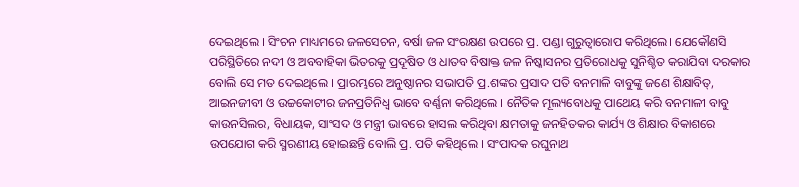ଦେଇଥିଲେ । ସିଂଚନ ମାଧ୍ୟମରେ ଜଳସେଚନ, ବର୍ଷା ଜଳ ସଂରକ୍ଷଣ ଉପରେ ପ୍ର. ପଣ୍ଡା ଗୁରୁତ୍ବାରୋପ କରିଥିଲେ। ଯେକୌଣସି ପରିସ୍ଥିତିରେ ନଦୀ ଓ ଅବବାହିକା ଭିତରକୁ ପ୍ରଦୂଷିତ ଓ ଧାତବ ବିଷାକ୍ତ ଜଳ ନିଷ୍କାସନର ପ୍ରତିରୋଧକୁ ସୁନିଶ୍ଚିତ କରାଯିବା ଦରକାର ବୋଲି ସେ ମତ ଦେଇଥିଲେ । ପ୍ରାରମ୍ଭରେ ଅନୁଷ୍ଠାନର ସଭାପତି ପ୍ର.ଶଙ୍କର ପ୍ରସାଦ ପତି ବନମାଳି ବାବୁଙ୍କୁ ଜଣେ ଶିକ୍ଷାବିତ୍, ଆଇନଜୀବୀ ଓ ଉଚ୍ଚକୋଟୀର ଜନପ୍ରତିନିଧ୍ଵ ଭାବେ ବର୍ଣ୍ଣନା କରିଥିଲେ । ନୈତିକ ମୂଲ୍ୟବୋଧକୁ ପାଥେୟ କରି ବନମାଳୀ ବାବୁ କାଉନସିଲର, ବିଧାୟକ, ସାଂସଦ ଓ ମନ୍ତ୍ରୀ ଭାବରେ ହାସଲ କରିଥିବା କ୍ଷମତାକୁ ଜନହିତକର କାର୍ଯ୍ୟ ଓ ଶିକ୍ଷାର ବିକାଶରେ ଉପଯୋଗ କରି ସ୍ମରଣୀୟ ହୋଇଛନ୍ତି ବୋଲି ପ୍ର. ପତି କହିଥିଲେ । ସଂପାଦକ ରଘୁନାଥ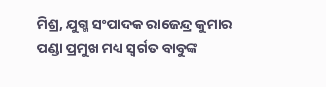ମିଶ୍ର, ଯୁଗ୍ମ ସଂପାଦକ ରାଜେନ୍ଦ୍ର କୁମାର ପଣ୍ଡା ପ୍ରମୁଖ ମଧ୍ୟ ସ୍ୱର୍ଗତ ବାବୁଙ୍କ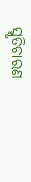ସ୍ମୃତିଚାରଣ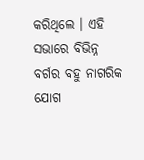କରିଥିଲେ । ଏହି ସଭାରେ ବିଭିନ୍ନ ବର୍ଗର ବହୁ ନାଗରିକ ଯୋଗ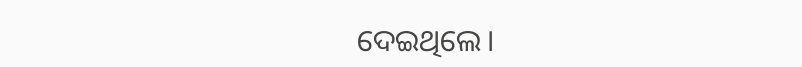ଦେଇଥିଲେ।